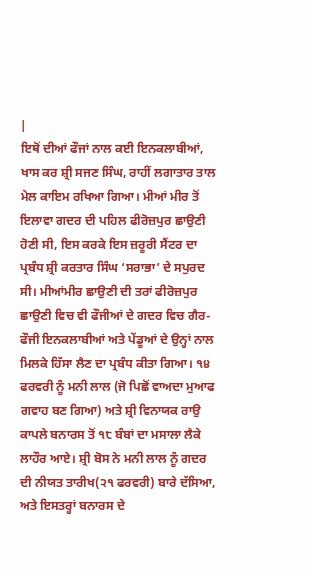|
ਇਥੋਂ ਦੀਆਂ ਫੌਜਾਂ ਨਾਲ ਕਈ ਇਨਕਲਾਬੀਆਂ, ਖਾਸ ਕਰ ਸ਼੍ਰੀ ਸਜਣ ਸਿੰਘ, ਰਾਹੀਂ ਲਗਾਤਾਰ ਤਾਲ ਮੇਲ ਕਾਇਮ ਰਖਿਆ ਗਿਆ। ਮੀਆਂ ਮੀਰ ਤੋਂ ਇਲਾਵਾ ਗਦਰ ਦੀ ਪਹਿਲ ਫੀਰੋਜ਼ਪੁਰ ਛਾਉਣੀ ਹੋਣੀ ਸੀ, ਇਸ ਕਰਕੇ ਇਸ ਜ਼ਰੂਰੀ ਸੈਂਟਰ ਦਾ ਪ੍ਰਬੰਧ ਸ਼੍ਰੀ ਕਰਤਾਰ ਸਿੰਘ ‘ਸਰਾਭਾ’ ਦੇ ਸਪੁਰਦ ਸੀ। ਮੀਆਂਮੀਰ ਛਾਉਣੀ ਦੀ ਤਰਾਂ ਫੀਰੋਜ਼ਪੁਰ ਛਾਉਣੀ ਵਿਚ ਵੀ ਫੌਜੀਆਂ ਦੇ ਗਦਰ ਵਿਚ ਗੈਰ-ਫੌਜੀ ਇਨਕਲਾਬੀਆਂ ਅਤੇ ਪੇਂਡੂਆਂ ਦੇ ਉਨ੍ਹਾਂ ਨਾਲ ਮਿਲਕੇ ਹਿੱਸਾ ਲੈਣ ਦਾ ਪ੍ਰਬੰਧ ਕੀਤਾ ਗਿਆ। ੧੪ ਫਰਵਰੀ ਨੂੰ ਮਨੀ ਲਾਲ (ਜੋ ਪਿਛੋਂ ਵਾਅਦਾ ਮੁਆਫ ਗਵਾਹ ਬਣ ਗਿਆ) ਅਤੇ ਸ਼੍ਰੀ ਵਿਨਾਯਕ ਰਾਉ ਕਾਪਲੇ ਬਨਾਰਸ ਤੋਂ ੧੮ ਬੰਬਾਂ ਦਾ ਮਸਾਲਾ ਲੈਕੇ ਲਾਹੌਰ ਆਏ। ਸ਼੍ਰੀ ਬੋਸ ਨੇ ਮਨੀ ਲਾਲ ਨੂੰ ਗਦਰ ਦੀ ਨੀਯਤ ਤਾਰੀਖ(੨੧ ਫਰਵਰੀ) ਬਾਰੇ ਦੱਸਿਆ, ਅਤੇ ਇਸਤਰ੍ਹਾਂ ਬਨਾਰਸ ਦੇ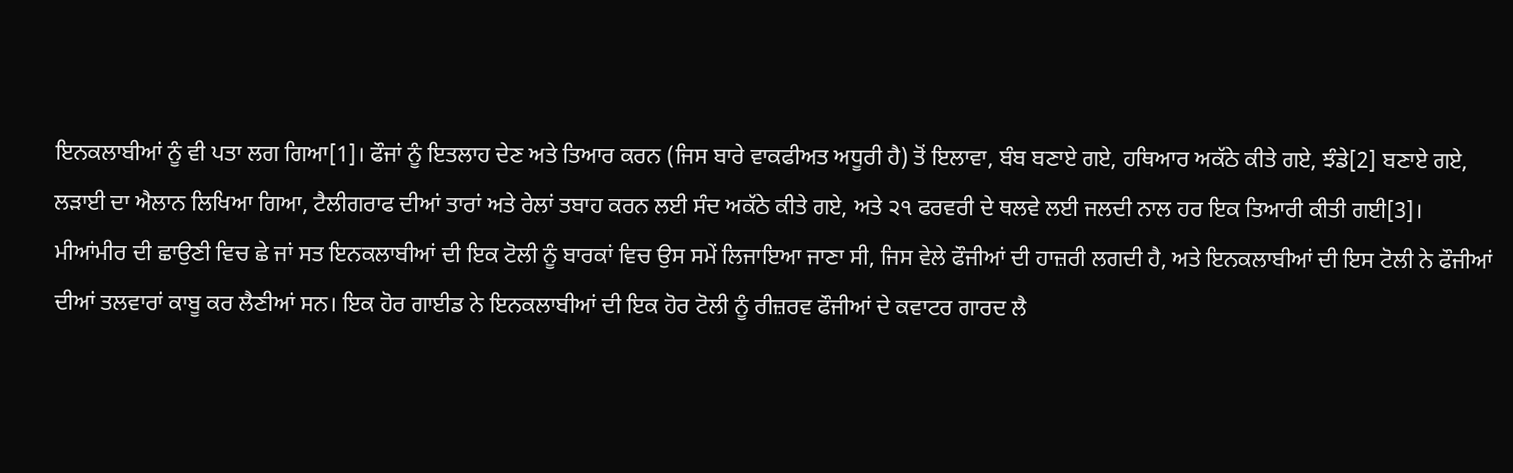ਇਨਕਲਾਬੀਆਂ ਨੂੰ ਵੀ ਪਤਾ ਲਗ ਗਿਆ[1]। ਫੌਜਾਂ ਨੂੰ ਇਤਲਾਹ ਦੇਣ ਅਤੇ ਤਿਆਰ ਕਰਨ (ਜਿਸ ਬਾਰੇ ਵਾਕਫੀਅਤ ਅਧੂਰੀ ਹੈ) ਤੋਂ ਇਲਾਵਾ, ਬੰਬ ਬਣਾਏ ਗਏ, ਹਥਿਆਰ ਅਕੱਠੇ ਕੀਤੇ ਗਏ, ਝੰਡੇ[2] ਬਣਾਏ ਗਏ, ਲੜਾਈ ਦਾ ਐਲਾਨ ਲਿਖਿਆ ਗਿਆ, ਟੈਲੀਗਰਾਫ ਦੀਆਂ ਤਾਰਾਂ ਅਤੇ ਰੇਲਾਂ ਤਬਾਹ ਕਰਨ ਲਈ ਸੰਦ ਅਕੱਠੇ ਕੀਤੇ ਗਏ, ਅਤੇ ੨੧ ਫਰਵਰੀ ਦੇ ਥਲਵੇ ਲਈ ਜਲਦੀ ਨਾਲ ਹਰ ਇਕ ਤਿਆਰੀ ਕੀਤੀ ਗਈ[3]। ਮੀਆਂਮੀਰ ਦੀ ਛਾਉਣੀ ਵਿਚ ਛੇ ਜਾਂ ਸਤ ਇਨਕਲਾਬੀਆਂ ਦੀ ਇਕ ਟੋਲੀ ਨੂੰ ਬਾਰਕਾਂ ਵਿਚ ਉਸ ਸਮੇਂ ਲਿਜਾਇਆ ਜਾਣਾ ਸੀ, ਜਿਸ ਵੇਲੇ ਫੌਜੀਆਂ ਦੀ ਹਾਜ਼ਰੀ ਲਗਦੀ ਹੈ, ਅਤੇ ਇਨਕਲਾਬੀਆਂ ਦੀ ਇਸ ਟੋਲੀ ਨੇ ਫੌਜੀਆਂ ਦੀਆਂ ਤਲਵਾਰਾਂ ਕਾਬੂ ਕਰ ਲੈਣੀਆਂ ਸਨ। ਇਕ ਹੋਰ ਗਾਈਡ ਨੇ ਇਨਕਲਾਬੀਆਂ ਦੀ ਇਕ ਹੋਰ ਟੋਲੀ ਨੂੰ ਰੀਜ਼ਰਵ ਫੌਜੀਆਂ ਦੇ ਕਵਾਟਰ ਗਾਰਦ ਲੈ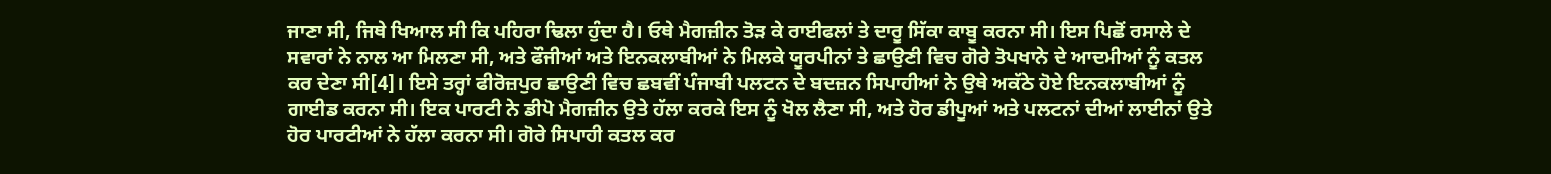ਜਾਣਾ ਸੀ, ਜਿਥੇ ਖਿਆਲ ਸੀ ਕਿ ਪਹਿਰਾ ਢਿਲਾ ਹੁੰਦਾ ਹੈ। ਓਥੇ ਮੈਗਜ਼ੀਨ ਤੋੜ ਕੇ ਰਾਈਫਲਾਂ ਤੇ ਦਾਰੂ ਸਿੱਕਾ ਕਾਬੂ ਕਰਨਾ ਸੀ। ਇਸ ਪਿਛੋਂ ਰਸਾਲੇ ਦੇ ਸਵਾਰਾਂ ਨੇ ਨਾਲ ਆ ਮਿਲਣਾ ਸੀ, ਅਤੇ ਫੌਜੀਆਂ ਅਤੇ ਇਨਕਲਾਬੀਆਂ ਨੇ ਮਿਲਕੇ ਯੂਰਪੀਨਾਂ ਤੇ ਛਾਉਣੀ ਵਿਚ ਗੋਰੇ ਤੋਪਖਾਨੇ ਦੇ ਆਦਮੀਆਂ ਨੂੰ ਕਤਲ ਕਰ ਦੇਣਾ ਸੀ[4]। ਇਸੇ ਤਰ੍ਹਾਂ ਫੀਰੋਜ਼ਪੁਰ ਛਾਉਣੀ ਵਿਚ ਛਬਵੀਂ ਪੰਜਾਬੀ ਪਲਟਨ ਦੇ ਬਦਜ਼ਨ ਸਿਪਾਹੀਆਂ ਨੇ ਉਥੇ ਅਕੱਠੇ ਹੋਏ ਇਨਕਲਾਬੀਆਂ ਨੂੰ ਗਾਈਡ ਕਰਨਾ ਸੀ। ਇਕ ਪਾਰਟੀ ਨੇ ਡੀਪੋ ਮੈਗਜ਼ੀਨ ਉਤੇ ਹੱਲਾ ਕਰਕੇ ਇਸ ਨੂੰ ਖੋਲ ਲੈਣਾ ਸੀ, ਅਤੇ ਹੋਰ ਡੀਪੂਆਂ ਅਤੇ ਪਲਟਨਾਂ ਦੀਆਂ ਲਾਈਨਾਂ ਉਤੇ ਹੋਰ ਪਾਰਟੀਆਂ ਨੇ ਹੱਲਾ ਕਰਨਾ ਸੀ। ਗੋਰੇ ਸਿਪਾਹੀ ਕਤਲ ਕਰ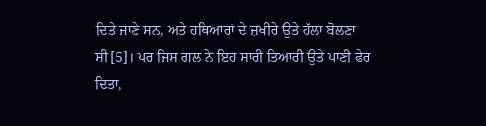ਦਿਤੇ ਜਾਣੇ ਸਨ, ਅਤੇ ਹਥਿਆਰਾਂ ਦੇ ਜ਼ਖੀਰੇ ਉਤੇ ਹੱਲਾ ਬੋਲਣਾ ਸੀ[5]। ਪਰ ਜਿਸ ਗਲ ਨੇ ਇਹ ਸਾਰੀ ਤਿਆਰੀ ਉਤੇ ਪਾਣੀ ਫੇਰ ਦਿਤਾ,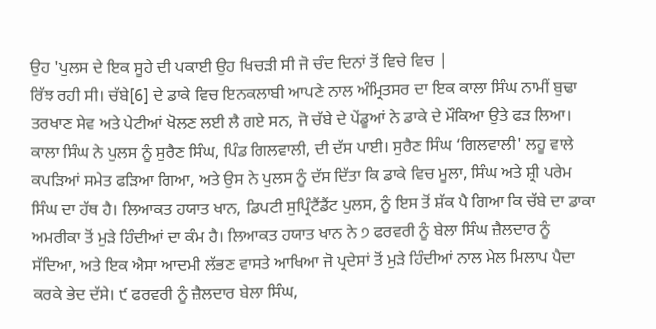ਉਹ 'ਪੁਲਸ ਦੇ ਇਕ ਸੂਹੇ ਦੀ ਪਕਾਈ ਉਹ ਖਿਚੜੀ ਸੀ ਜੋ ਚੰਦ ਦਿਨਾਂ ਤੋਂ ਵਿਚੇ ਵਿਚ |
ਰਿੱਝ ਰਹੀ ਸੀ। ਚੱਬੇ[6] ਦੇ ਡਾਕੇ ਵਿਚ ਇਨਕਲਾਬੀ ਆਪਣੇ ਨਾਲ ਅੰਮ੍ਰਿਤਸਰ ਦਾ ਇਕ ਕਾਲਾ ਸਿੰਘ ਨਾਮੀਂ ਬੁਢਾ ਤਰਖਾਣ ਸੇਵ ਅਤੇ ਪੇਟੀਆਂ ਖੋਲਣ ਲਈ ਲੈ ਗਏ ਸਨ, ਜੋ ਚੱਬੇ ਦੇ ਪੇਂਡੂਆਂ ਨੇ ਡਾਕੇ ਦੇ ਮੌਕਿਆ ਉਤੇ ਫੜ ਲਿਆ। ਕਾਲਾ ਸਿੰਘ ਨੇ ਪੁਲਸ ਨੂੰ ਸੁਰੈਣ ਸਿੰਘ, ਪਿੰਡ ਗਿਲਵਾਲੀ, ਦੀ ਦੱਸ ਪਾਈ। ਸੁਰੈਣ ਸਿੰਘ ‘ਗਿਲਵਾਲੀ' ਲਹੂ ਵਾਲੇ ਕਪੜਿਆਂ ਸਮੇਤ ਫੜਿਆ ਗਿਆ, ਅਤੇ ਉਸ ਨੇ ਪੁਲਸ ਨੂੰ ਦੱਸ ਦਿੱਤਾ ਕਿ ਡਾਕੇ ਵਿਚ ਮੂਲਾ, ਸਿੰਘ ਅਤੇ ਸ਼੍ਰੀ ਪਰੇਮ ਸਿੰਘ ਦਾ ਹੱਥ ਹੈ। ਲਿਆਕਤ ਹਯਾਤ ਖਾਨ, ਡਿਪਟੀ ਸੁਪ੍ਰਿੰਟੈਂਡੈਂਟ ਪੁਲਸ, ਨੂੰ ਇਸ ਤੋਂ ਸ਼ੱਕ ਪੈ ਗਿਆ ਕਿ ਚੱਬੇ ਦਾ ਡਾਕਾ ਅਮਰੀਕਾ ਤੋਂ ਮੁੜੇ ਹਿੰਦੀਆਂ ਦਾ ਕੰਮ ਹੈ। ਲਿਆਕਤ ਹਯਾਤ ਖਾਨ ਨੇ ੭ ਫਰਵਰੀ ਨੂੰ ਬੇਲਾ ਸਿੰਘ ਜ਼ੈਲਦਾਰ ਨੂੰ ਸੱਦਿਆ, ਅਤੇ ਇਕ ਐਸਾ ਆਦਮੀ ਲੱਭਣ ਵਾਸਤੇ ਆਖਿਆ ਜੋ ਪ੍ਰਦੇਸਾਂ ਤੋਂ ਮੁੜੇ ਹਿੰਦੀਆਂ ਨਾਲ ਮੇਲ ਮਿਲਾਪ ਪੈਦਾ ਕਰਕੇ ਭੇਦ ਦੱਸੇ। ੯ ਫਰਵਰੀ ਨੂੰ ਜ਼ੈਲਦਾਰ ਬੇਲਾ ਸਿੰਘ,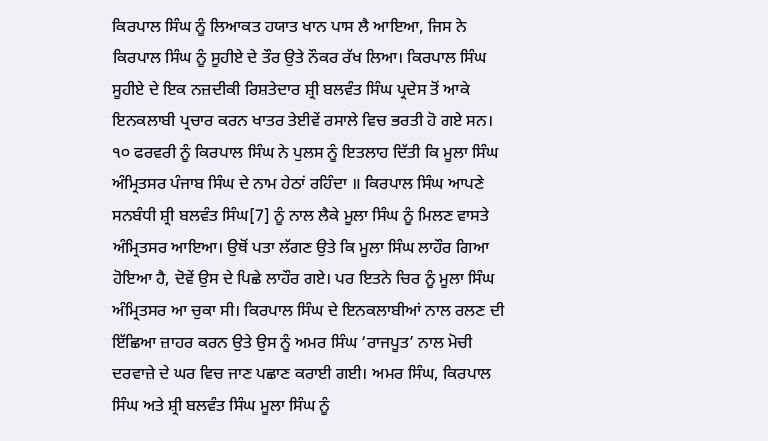ਕਿਰਪਾਲ ਸਿੰਘ ਨੂੰ ਲਿਆਕਤ ਹਯਾਤ ਖਾਨ ਪਾਸ ਲੈ ਆਇਆ, ਜਿਸ ਨੇ ਕਿਰਪਾਲ ਸਿੰਘ ਨੂੰ ਸੂਹੀਏ ਦੇ ਤੌਰ ਉਤੇ ਨੌਕਰ ਰੱਖ ਲਿਆ। ਕਿਰਪਾਲ ਸਿੰਘ ਸੂਹੀਏ ਦੇ ਇਕ ਨਜ਼ਦੀਕੀ ਰਿਸ਼ਤੇਦਾਰ ਸ਼੍ਰੀ ਬਲਵੰਤ ਸਿੰਘ ਪ੍ਰਦੇਸ ਤੋਂ ਆਕੇ ਇਨਕਲਾਬੀ ਪ੍ਰਚਾਰ ਕਰਨ ਖਾਤਰ ਤੇਈਵੇਂ ਰਸਾਲੇ ਵਿਚ ਭਰਤੀ ਹੋ ਗਏ ਸਨ। ੧੦ ਫਰਵਰੀ ਨੂੰ ਕਿਰਪਾਲ ਸਿੰਘ ਨੇ ਪੁਲਸ ਨੂੰ ਇਤਲਾਹ ਦਿੱਤੀ ਕਿ ਮੂਲਾ ਸਿੰਘ ਅੰਮ੍ਰਿਤਸਰ ਪੰਜਾਬ ਸਿੰਘ ਦੇ ਨਾਮ ਹੇਠਾਂ ਰਹਿੰਦਾ ॥ ਕਿਰਪਾਲ ਸਿੰਘ ਆਪਣੇ ਸਨਬੰਧੀ ਸ਼੍ਰੀ ਬਲਵੰਤ ਸਿੰਘ[7] ਨੂੰ ਨਾਲ ਲੈਕੇ ਮੂਲਾ ਸਿੰਘ ਨੂੰ ਮਿਲਣ ਵਾਸਤੇ ਅੰਮ੍ਰਿਤਸਰ ਆਇਆ। ਉਥੋਂ ਪਤਾ ਲੱਗਣ ਉਤੇ ਕਿ ਮੂਲਾ ਸਿੰਘ ਲਾਹੌਰ ਗਿਆ ਹੋਇਆ ਹੈ, ਦੋਵੇਂ ਉਸ ਦੇ ਪਿਛੇ ਲਾਹੌਰ ਗਏ। ਪਰ ਇਤਨੇ ਚਿਰ ਨੂੰ ਮੂਲਾ ਸਿੰਘ ਅੰਮ੍ਰਿਤਸਰ ਆ ਚੁਕਾ ਸੀ। ਕਿਰਪਾਲ ਸਿੰਘ ਦੇ ਇਨਕਲਾਬੀਆਂ ਨਾਲ ਰਲਣ ਦੀ ਇੱਛਿਆ ਜ਼ਾਹਰ ਕਰਨ ਉਤੇ ਉਸ ਨੂੰ ਅਮਰ ਸਿੰਘ ‘ਰਾਜਪੂਤ’ ਨਾਲ ਮੋਚੀ ਦਰਵਾਜ਼ੇ ਦੇ ਘਰ ਵਿਚ ਜਾਣ ਪਛਾਣ ਕਰਾਈ ਗਈ। ਅਮਰ ਸਿੰਘ, ਕਿਰਪਾਲ ਸਿੰਘ ਅਤੇ ਸ਼੍ਰੀ ਬਲਵੰਤ ਸਿੰਘ ਮੂਲਾ ਸਿੰਘ ਨੂੰ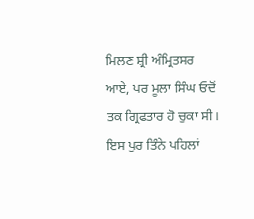ਮਿਲਣ ਸ਼੍ਰੀ ਅੰਮ੍ਰਿਤਸਰ ਆਏ, ਪਰ ਮੂਲਾ ਸਿੰਘ ਓਦੋਂ ਤਕ ਗ੍ਰਿਫਤਾਰ ਹੋ ਚੁਕਾ ਸੀ। ਇਸ ਪੁਰ ਤਿੰਨੇ ਪਹਿਲਾਂ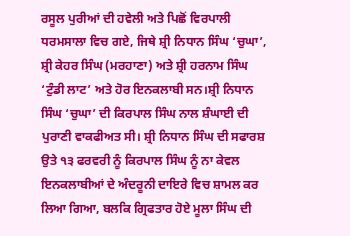ਰਸੂਲ ਪੁਰੀਆਂ ਦੀ ਹਵੇਲੀ ਅਤੇ ਪਿਛੋਂ ਵਿਰਪਾਲੀ ਧਰਮਸਾਲਾ ਵਿਚ ਗਏ, ਜਿਥੇ ਸ਼੍ਰੀ ਨਿਧਾਨ ਸਿੰਘ ‘ਚੁਘਾ’, ਸ਼੍ਰੀ ਕੇਹਰ ਸਿੰਘ (ਮਰਹਾਣਾ) ਅਤੇ ਸ਼੍ਰੀ ਹਰਨਾਮ ਸਿੰਘ ‘ਟੁੰਡੀ ਲਾਟ’ ਅਤੇ ਹੋਰ ਇਨਕਲਾਬੀ ਸਨ।ਸ਼੍ਰੀ ਨਿਧਾਨ ਸਿੰਘ ‘ਚੁਘਾ’ ਦੀ ਕਿਰਪਾਲ ਸਿੰਘ ਨਾਲ ਸ਼ੰਘਾਈ ਦੀ ਪੁਰਾਣੀ ਵਾਕਫੀਅਤ ਸੀ। ਸ਼੍ਰੀ ਨਿਧਾਨ ਸਿੰਘ ਦੀ ਸਫਾਰਸ਼ ਉਤੇ ੧੩ ਫਰਵਰੀ ਨੂੰ ਕਿਰਪਾਲ ਸਿੰਘ ਨੂੰ ਨਾ ਕੇਵਲ ਇਨਕਲਾਬੀਆਂ ਦੇ ਅੰਦਰੂਨੀ ਦਾਇਰੇ ਵਿਚ ਸ਼ਾਮਲ ਕਰ ਲਿਆ ਗਿਆ, ਬਲਕਿ ਗ੍ਰਿਫਤਾਰ ਹੋਏ ਮੂਲਾ ਸਿੰਘ ਦੀ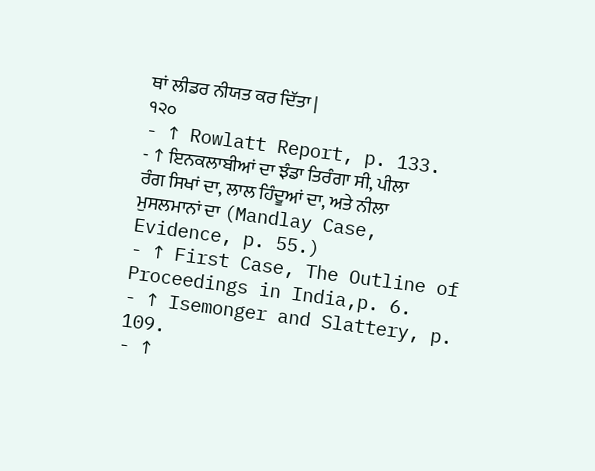ਥਾਂ ਲੀਡਰ ਨੀਯਤ ਕਰ ਦਿੱਤਾ |
੧੨੦
- ↑ Rowlatt Report, p. 133.
- ↑ ਇਨਕਲਾਬੀਆਂ ਦਾ ਝੰਡਾ ਤਿਰੰਗਾ ਸੀ, ਪੀਲਾ ਰੰਗ ਸਿਖਾਂ ਦਾ, ਲਾਲ ਹਿੰਦੂਆਂ ਦਾ, ਅਤੇ ਨੀਲਾ ਮੁਸਲਮਾਨਾਂ ਦਾ (Mandlay Case, Evidence, p. 55.)
- ↑ First Case, The Outline of Proceedings in India,p. 6.
- ↑ Isemonger and Slattery, p. 109.
- ↑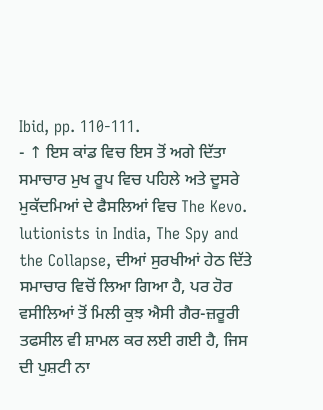Ibid, pp. 110-111.
- ↑ ਇਸ ਕਾਂਡ ਵਿਚ ਇਸ ਤੋਂ ਅਗੇ ਦਿੱਤਾ ਸਮਾਚਾਰ ਮੁਖ ਰੂਪ ਵਿਚ ਪਹਿਲੇ ਅਤੇ ਦੂਸਰੇ ਮੁਕੱਦਮਿਆਂ ਦੇ ਫੈਸਲਿਆਂ ਵਿਚ The Kevo. lutionists in India, The Spy and the Collapse, ਦੀਆਂ ਸੁਰਖੀਆਂ ਹੇਠ ਦਿੱਤੇ ਸਮਾਚਾਰ ਵਿਚੋਂ ਲਿਆ ਗਿਆ ਹੈ, ਪਰ ਹੋਰ ਵਸੀਲਿਆਂ ਤੋਂ ਮਿਲੀ ਕੁਝ ਐਸੀ ਗੈਰ-ਜ਼ਰੂਰੀ ਤਫਸੀਲ ਵੀ ਸ਼ਾਮਲ ਕਰ ਲਈ ਗਈ ਹੈ, ਜਿਸ ਦੀ ਪੁਸ਼ਟੀ ਨਾ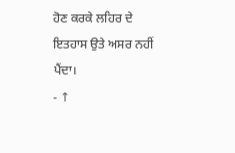ਹੋਣ ਕਰਕੇ ਲਹਿਰ ਦੇ ਇਤਹਾਸ ਉਤੇ ਅਸਰ ਨਹੀਂ ਪੈਂਦਾ।
- ↑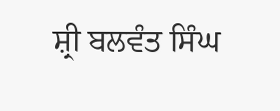ਸ਼੍ਰੀ ਬਲਵੰਤ ਸਿੰਘ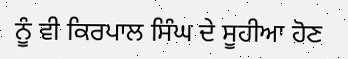ਨੂੰ ਵੀ ਕਿਰਪਾਲ ਸਿੰਘ ਦੇ ਸੂਹੀਆ ਹੋਣ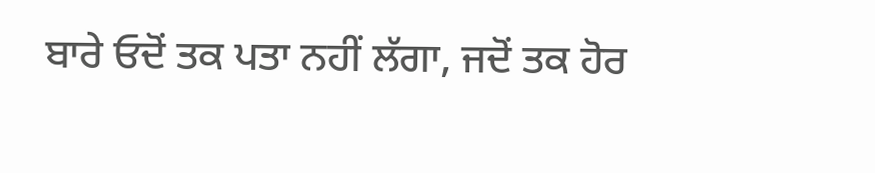ਬਾਰੇ ਓਦੋਂ ਤਕ ਪਤਾ ਨਹੀਂ ਲੱਗਾ, ਜਦੋਂ ਤਕ ਹੋਰ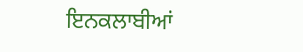ਇਨਕਲਾਬੀਆਂ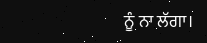ਨੂੰ ਨਾ ਲੱਗਾ।